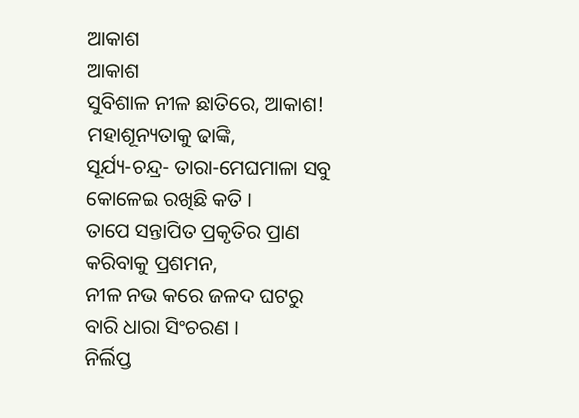ଆକାଶ
ଆକାଶ
ସୁବିଶାଳ ନୀଳ ଛାତିରେ, ଆକାଶ!
ମହାଶୂନ୍ୟତାକୁ ଢାଙ୍କି,
ସୂର୍ଯ୍ୟ-ଚନ୍ଦ୍ର- ତାରା-ମେଘମାଳା ସବୁ
କୋଳେଇ ରଖିଛି କତି ।
ତାପେ ସନ୍ତାପିତ ପ୍ରକୃତିର ପ୍ରାଣ
କରିବାକୁ ପ୍ରଶମନ,
ନୀଳ ନଭ କରେ ଜଳଦ ଘଟରୁ
ବାରି ଧାରା ସିଂଚରଣ ।
ନିର୍ଲିପ୍ତ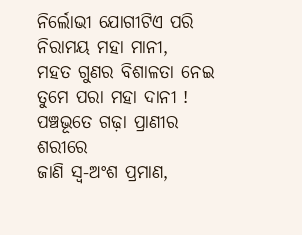ନିର୍ଲୋଭୀ ଯୋଗୀଟିଏ ପରି
ନିରାମୟ ମହା ମାନୀ,
ମହତ ଗୁଣର ବିଶାଳତା ନେଇ
ତୁମେ ପରା ମହା ଦାନୀ !
ପଞ୍ଚଭୂତେ ଗଢ଼ା ପ୍ରାଣୀର ଶରୀରେ
ଜାଣି ସ୍ଵ-ଅଂଶ ପ୍ରମାଣ,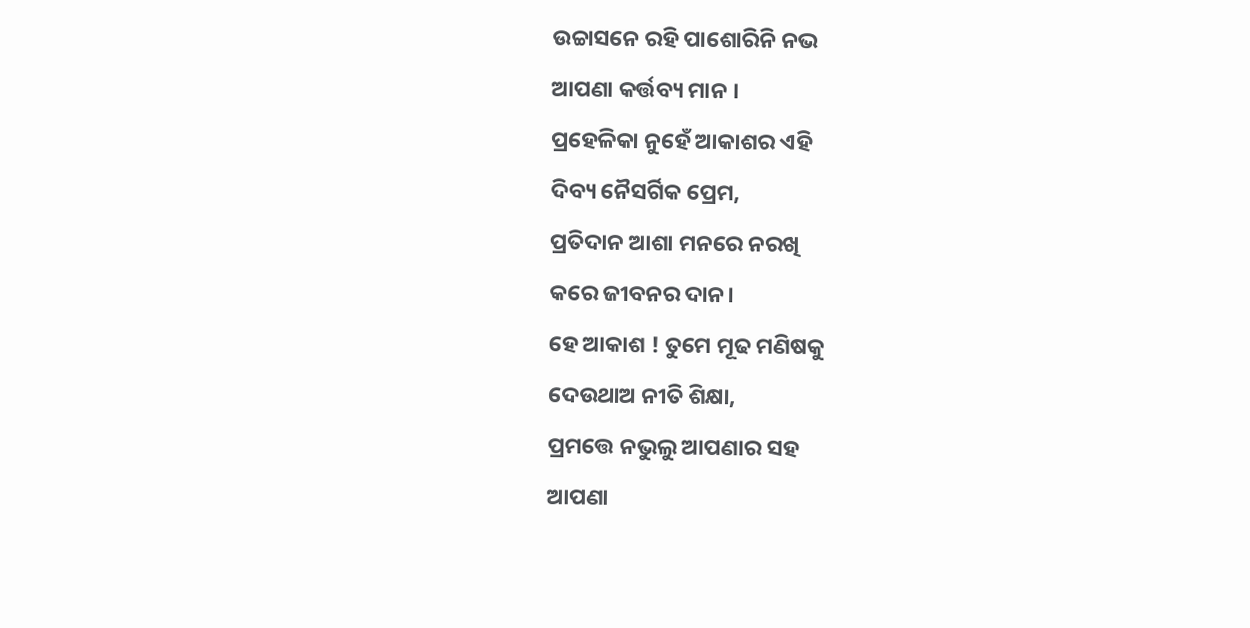ଉଚ୍ଚାସନେ ରହି ପାଶୋରିନି ନଭ
ଆପଣା କର୍ତ୍ତବ୍ୟ ମାନ ।
ପ୍ରହେଳିକା ନୁହେଁ ଆକାଶର ଏହି
ଦିବ୍ୟ ନୈସର୍ଗିକ ପ୍ରେମ,
ପ୍ରତିଦାନ ଆଶା ମନରେ ନରଖି
କରେ ଜୀବନର ଦାନ।
ହେ ଆକାଶ ! ତୁମେ ମୂଢ ମଣିଷକୁ
ଦେଉଥାଅ ନୀତି ଶିକ୍ଷା,
ପ୍ରମତ୍ତେ ନଭୁଲୁ ଆପଣାର ସହ
ଆପଣା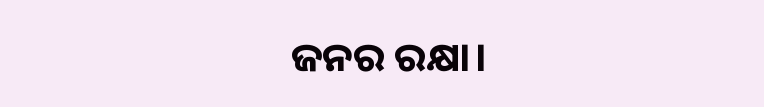ଜନର ରକ୍ଷା।